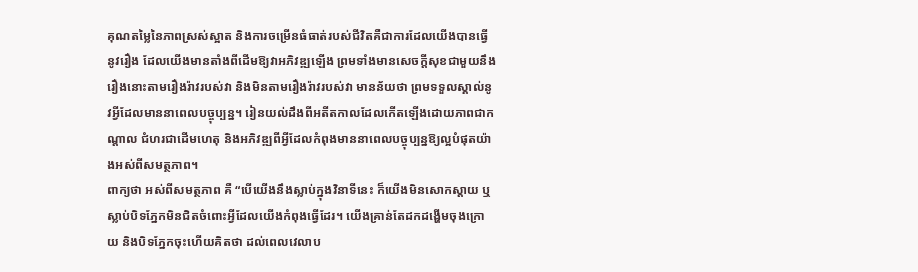គុណតម្លៃនៃភាពស្រស់ស្អាត និងការចម្រើនធំធាត់របស់ជីវិតគឺជាការដែលយើងបានធ្វើនូវរឿង ដែលយើងមានតាំងពីដើមឱ្យវាអភិវឌ្ឍឡើង ព្រមទាំងមានសេចក្ដីសុខជាមួយនឹងរឿងនោះតាមរឿងរ៉ាវរបស់វា និងមិនតាមរឿងរ៉ាវរបស់វា មានន័យថា ព្រមទទួលស្គាល់នូវអ្វីដែលមាននាពេលបច្ចុប្បន្ន។ រៀនយល់ដឹងពីអតីតកាលដែលកើតឡើងដោយភាពជាកណ្ដាល ជំហរជាដើមហេតុ និងអភិវឌ្ឍពីអ្វីដែលកំពុងមាននាពេលបច្ចុប្បន្នឱ្យល្អបំផុតយ៉ាងអស់ពីសមត្ថភាព។
ពាក្យថា អស់ពីសមត្ថភាព គឺ “បើយើងនឹងស្លាប់ក្នុងវិនាទីនេះ ក៏យើងមិនសោកស្ដាយ ឬស្លាប់បិទភ្នែកមិនជិតចំពោះអ្វីដែលយើងកំពុងធ្វើដែរ។ យើងគ្រាន់តែដកដង្ហើមចុងក្រោយ និងបិទភ្នែកចុះហើយគិតថា ដល់ពេលវេលាប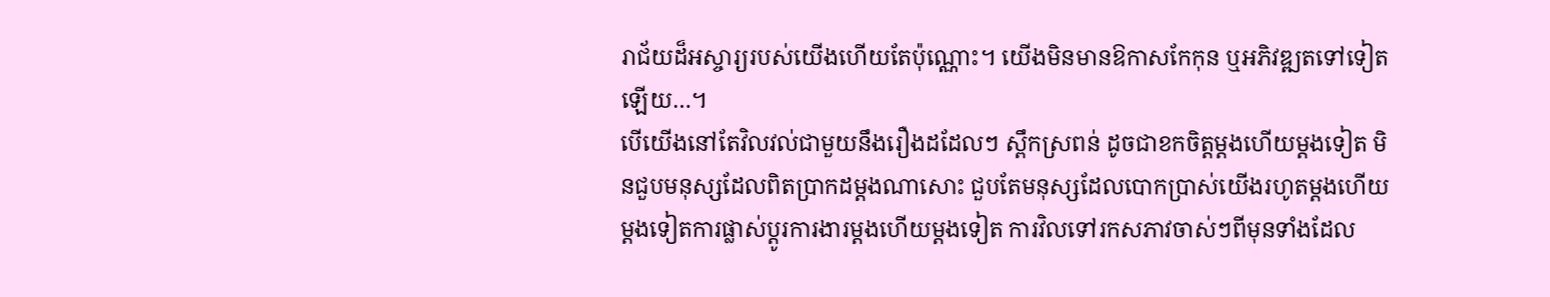រាជ័យដ៏អស្ចារ្យរបស់យើងហើយតែប៉ុណ្ណោះ។ យើងមិនមានឱកាសកែកុន ឬអភិវឌ្ឍតទៅទៀតឡើយ…។
បើយើងនៅតែវិលវល់ជាមួយនឹងរឿងដដែលៗ ស្ពឹកស្រពន់ ដូចជាខកចិត្តម្ដងហើយម្ដងទៀត មិនជួបមនុស្សដែលពិតប្រាកដម្ដងណាសោះ ជួបតែមនុស្សដែលបោកប្រាស់យើងរហូតម្ដងហើយម្ដងទៀតការផ្លាស់ប្ដូរការងារម្ដងហើយម្ដងទៀត ការវិលទៅរកសភាវចាស់ៗពីមុនទាំងដែល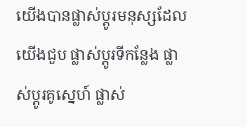យើងបានផ្លាស់ប្ដូរមនុស្សដែលយើងជួប ផ្លាស់ប្ដូរទីកន្លែង ផ្លាស់ប្ដូរគូស្នេហ៍ ផ្លាស់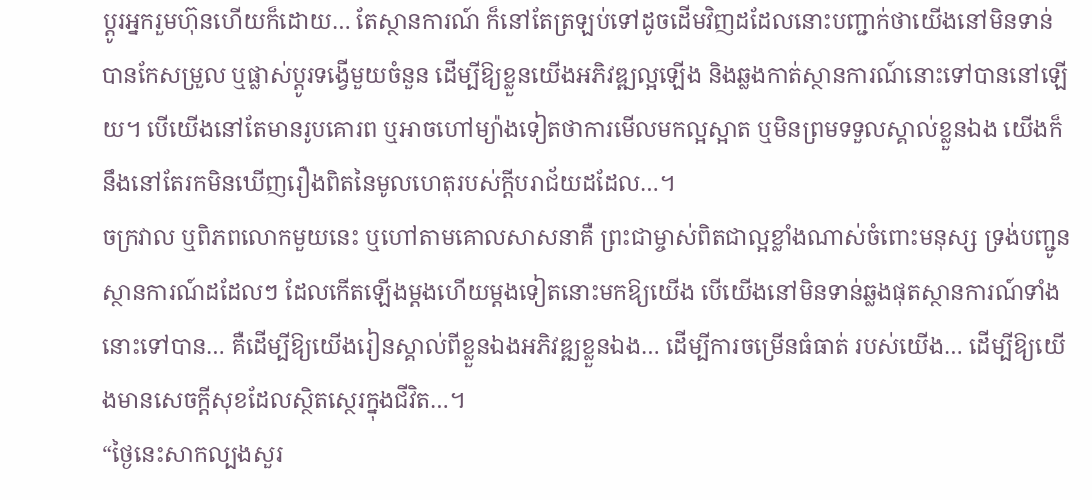ប្ដូរអ្នករួមហ៊ុនហើយក៏ដោយ… តែស្ថានការណ៍ ក៏នៅតែត្រឡប់ទៅដូចដើមវិញដដែលនោះបញ្ជាក់ថាយើងនៅមិនទាន់បានកែសម្រួល ឬផ្លាស់ប្ដូរទង្វើមួយចំនួន ដើម្បីឱ្យខ្លួនយើងអភិវឌ្ឍល្អឡើង និងឆ្លងកាត់ស្ថានការណ៍នោះទៅបាននៅឡើយ។ បើយើងនៅតែមានរូបគោរព ឬអាចហៅម្យ៉ាងទៀតថាការមើលមកល្អស្អាត ឬមិនព្រមទទួលស្គាល់ខ្លួនឯង យើងក៏នឹងនៅតែរកមិនឃើញរឿងពិតនៃមូលហេតុរបស់ក្ដីបរាជ័យដដែល…។
ចក្រវាល ឬពិភពលោកមួយនេះ ឬហៅតាមគោលសាសនាគឺ ព្រះជាម្ចាស់ពិតជាល្អខ្លាំងណាស់ចំពោះមនុស្ស ទ្រង់បញ្ជូនស្ថានការណ៍ដដែលៗ ដែលកើតឡើងម្ដងហើយម្ដងទៀតនោះមកឱ្យយើង បើយើងនៅមិនទាន់ឆ្លងផុតស្ថានការណ៍ទាំងនោះទៅបាន… គឺដើម្បីឱ្យយើងរៀនស្គាល់ពីខ្លួនឯងអភិវឌ្ឍខ្លួនឯង… ដើម្បីការចម្រើនធំធាត់ របស់យើង… ដើម្បីឱ្យយើងមានសេចក្ដីសុខដែលស្ថិតស្ថេរក្នុងជីវិត…។
“ថ្ងៃនេះសាកល្បងសួរ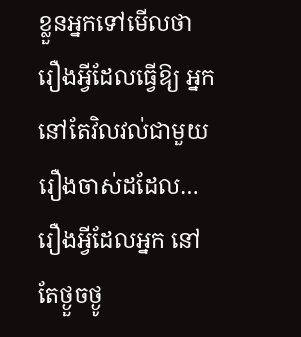ខ្លួនអ្នកទៅមើលថា រឿងអ្វីដែលធ្វើឱ្យ អ្នកនៅតែវិលវល់ជាមួយរឿងចាស់ដដែល… រឿងអ្វីដែលអ្នក នៅតែថ្ងួចថ្ងូ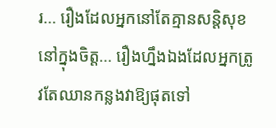រ… រឿងដែលអ្នកនៅតែគ្មានសន្តិសុខនៅក្នុងចិត្ត… រឿងហ្នឹងឯងដែលអ្នកត្រូវតែឈានកន្លងវាឱ្យផុតទៅ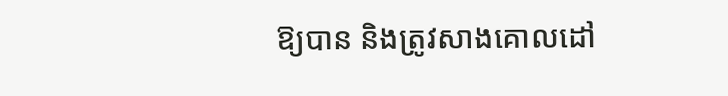ឱ្យបាន និងត្រូវសាងគោលដៅ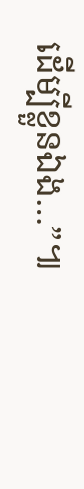ដើម្បីខ្លួនឯង…”៕